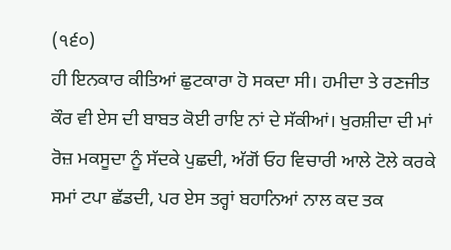(੧੬੦)
ਹੀ ਇਨਕਾਰ ਕੀਤਿਆਂ ਛੁਟਕਾਰਾ ਹੋ ਸਕਦਾ ਸੀ। ਹਮੀਦਾ ਤੇ ਰਣਜੀਤ ਕੌਰ ਵੀ ਏਸ ਦੀ ਬਾਬਤ ਕੋਈ ਰਾਇ ਨਾਂ ਦੇ ਸੱਕੀਆਂ। ਖੁਰਸ਼ੀਦਾ ਦੀ ਮਾਂ ਰੋਜ਼ ਮਕਸੂਦਾ ਨੂੰ ਸੱਦਕੇ ਪੁਛਦੀ, ਅੱਗੋਂ ਓਹ ਵਿਚਾਰੀ ਆਲੇ ਟੋਲੇ ਕਰਕੇ ਸਮਾਂ ਟਪਾ ਛੱਡਦੀ, ਪਰ ਏਸ ਤਰ੍ਹਾਂ ਬਹਾਨਿਆਂ ਨਾਲ ਕਦ ਤਕ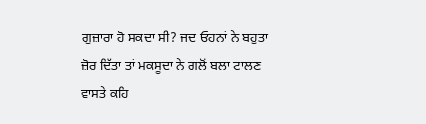ਗੁਜ਼ਾਰਾ ਹੋ ਸਕਦਾ ਸੀ? ਜਦ ਓਹਨਾਂ ਨੇ ਬਹੁਤਾ ਜ਼ੋਰ ਦਿੱਤਾ ਤਾਂ ਮਕਸੂਦਾ ਨੇ ਗਲੋਂ ਬਲਾ ਟਾਲਣ ਵਾਸਤੇ ਕਹਿ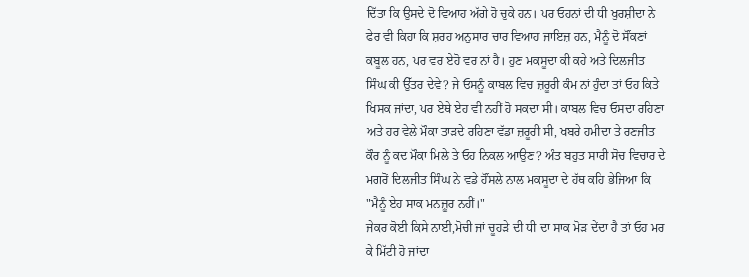ਦਿੱਤਾ ਕਿ ਉਸਦੇ ਦੋ ਵਿਆਹ ਅੱਗੇ ਹੋ ਚੁਕੇ ਹਨ। ਪਰ ਓਹਨਾਂ ਦੀ ਧੀ ਖੁਰਸ਼ੀਦਾ ਨੇ ਫੇਰ ਵੀ ਕਿਹਾ ਕਿ ਸ਼ਰਹ ਅਨੁਸਾਰ ਚਾਰ ਵਿਆਹ ਜਾਇਜ਼ ਹਨ, ਮੈਨੂੰ ਦੋ ਸੌਂਕਣਾਂ ਕਬੂਲ ਹਨ, ਪਰ ਵਰ ਏਹੋ ਵਰ ਨਾਂ ਹੈ। ਹੁਣ ਮਕਸੂਦਾ ਕੀ ਕਹੇ ਅਤੇ ਦਿਲਜੀਤ ਸਿੰਘ ਕੀ ਉੱਤਰ ਦੇਵੇ? ਜੇ ਓਸਨੂੰ ਕਾਬਲ ਵਿਚ ਜ਼ਰੂਰੀ ਕੰਮ ਨਾਂ ਹੁੰਦਾ ਤਾਂ ਓਹ ਕਿਤੇ ਖਿਸਕ ਜਾਂਦਾ, ਪਰ ਏਥੇ ਏਹ ਵੀ ਨਹੀਂ ਹੋ ਸਕਦਾ ਸੀ। ਕਾਬਲ ਵਿਚ ਓਸਦਾ ਰਹਿਣਾ ਅਤੇ ਹਰ ਵੇਲੇ ਮੌਕਾ ਤਾੜਦੇ ਰਹਿਣਾ ਵੱਡਾ ਜ਼ਰੂਰੀ ਸੀ, ਖਬਰੇ ਹਮੀਦਾ ਤੇ ਰਣਜੀਤ ਕੌਰ ਨੂੰ ਕਦ ਮੌਕਾ ਮਿਲੇ ਤੇ ਓਹ ਨਿਕਲ ਆਉਣ? ਅੰਤ ਬਹੁਤ ਸਾਰੀ ਸੋਚ ਵਿਚਾਰ ਦੇ ਮਗਰੋਂ ਦਿਲਜੀਤ ਸਿੰਘ ਨੇ ਵਡੇ ਹੌਂਸਲੇ ਨਾਲ ਮਕਸੂਦਾ ਦੇ ਹੱਥ ਕਹਿ ਭੇਜਿਆ ਕਿ "ਮੈਨੂੰ ਏਹ ਸਾਕ ਮਨਜ਼ੂਰ ਨਹੀਂ।"
ਜੇਕਰ ਕੋਈ ਕਿਸੇ ਨਾਈ,ਮੋਚੀ ਜਾਂ ਚੂਹੜੇ ਦੀ ਧੀ ਦਾ ਸਾਕ ਮੋੜ ਦੇਂਦਾ ਹੈ ਤਾਂ ਓਹ ਮਰ ਕੇ ਮਿੱਟੀ ਹੋ ਜਾਂਦਾ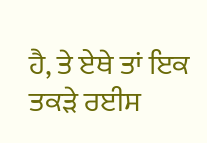ਹੈ, ਤੇ ਏਥੇ ਤਾਂ ਇਕ ਤਕੜੇ ਰਈਸ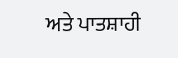ਅਤੇ ਪਾਤਸ਼ਾਹੀ